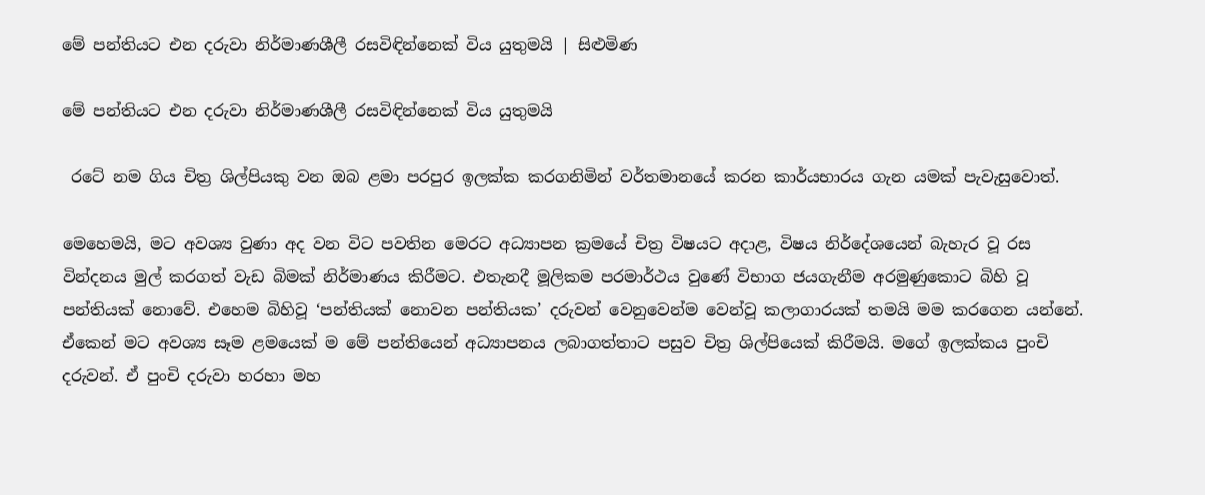මේ පන්තියට එන දරුවා නිර්මාණශීලී රසවිඳින්නෙක් විය යුතුමයි | සිළුමිණ

මේ පන්තියට එන දරුවා නිර්මාණශීලී රසවිඳින්නෙක් විය යුතුමයි

 රටේ නම ගිය චිත්‍ර ශිල්පියකු වන ඔබ ළමා පරපුර ඉලක්ක කරගනිමින් වර්තමානයේ කරන කාර්යභාරය ගැන යමක් පැවැසුවොත්.

මෙහෙමයි, මට අවශ්‍ය වුණා අද වන විට පවතින මෙරට අධ්‍යාපන ක්‍රමයේ චිත්‍ර විෂයට අදාළ, විෂය නිර්දේශයෙන් බැහැර වූ රස වින්දනය මුල් කරගත් වැඩ බිමක් නිර්මාණය කිරීමට. එතැනදී මූලිකම පරමාර්ථය වුණේ විභාග ජයගැනීම අරමුණුකොට බිහි වූ පන්තියක් නොවේ. එහෙම බිහිවූ ‘පන්තියක් නොවන පන්තියක’ දරුවන් වෙනුවෙන්ම වෙන්වූ කලාගාරයක් තමයි මම කරගෙන යන්නේ. ඒකෙන් මට අවශ්‍ය සෑම ළමයෙක් ම මේ පන්තියෙන් අධ්‍යාපනය ලබාගත්තාට පසුව චිත්‍ර ශිල්පියෙක් කිරීමයි. මගේ ඉලක්කය පුංචි දරුවන්. ඒ පුංචි දරුවා හරහා මහ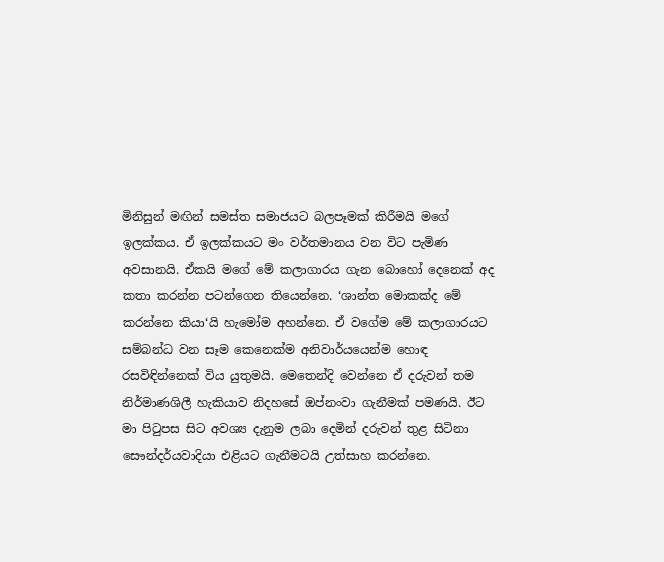මිනිසුන් මඟින් සමස්ත සමාජයට බලපෑමක් කිරීමයි මගේ ඉලක්කය. ඒ ඉලක්කයට මං වර්තමානය වන විට පැමිණ අවසානයි. ඒකයි මගේ මේ කලාගාරය ගැන බොහෝ දෙනෙක් අද කතා කරන්න පටන්ගෙන තියෙන්නෙ. ‘ශාන්ත මොකක්ද මේ කරන්නෙ කියා‘යි හැමෝම අහන්නෙ. ඒ වගේම මේ කලාගාරයට සම්බන්ධ වන සෑම කෙනෙක්ම අනිවාර්යයෙන්ම හොඳ රසවිඳින්නෙක් විය යුතුමයි. මෙතෙන්දි වෙන්නෙ ඒ දරුවන් තම නිර්මාණශිලී හැකියාව නිදහසේ ඔප්නංවා ගැනීමක් පමණයි. ඊට මා පිටුපස සිට අවශ්‍ය දැනුම ලබා දෙමින් දරුවන් තුළ සිටිනා සෞන්දර්යවාදියා එළියට ගැනීමටයි උත්සාහ කරන්නෙ.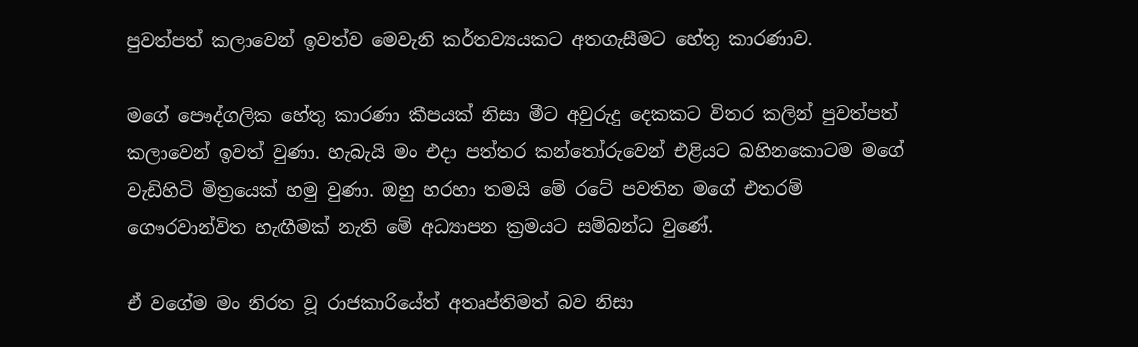පුවත්පත් කලාවෙන් ඉවත්ව මෙවැනි කර්තව්‍යයකට අතගැසීමට හේතු කාරණාව.

මගේ පෞද්ගලික හේතු කාරණා කීපයක් නිසා මීට අවුරුදු දෙකකට විතර කලින් පුවත්පත් කලාවෙන් ඉවත් වුණා. හැබැයි මං එදා පත්තර කන්තෝරුවෙන් එළියට බහිනකොටම මගේ වැඩිහිටි මිත්‍රයෙක් හමු වුණා. ඔහු හරහා තමයි මේ රටේ පවතින මගේ එතරම් ගෞරවාන්විත හැඟීමක් නැති මේ අධ්‍යාපන ක්‍රමයට සම්බන්ධ වුණේ.

ඒ වගේම මං නිරත වූ රාජකාරියේත් අතෘප්තිමත් බව නිසා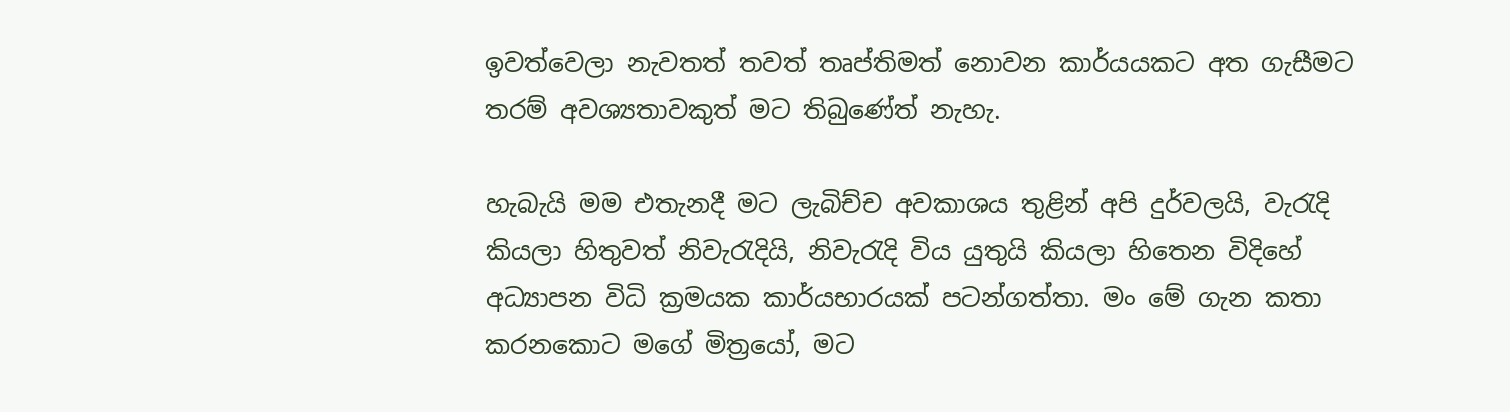ඉවත්වෙලා නැවතත් තවත් තෘප්තිමත් නොවන කාර්යයකට අත ගැසීමට තරම් අවශ්‍යතාවකුත් මට තිබුණේත් නැහැ.

හැබැයි මම එතැනදී මට ලැබිච්ච අවකාශය තුළින් අපි දුර්වලයි, වැරැදි කියලා හිතුවත් නිවැරැදියි, නිවැරැදි විය යුතුයි කියලා හිතෙන විදිහේ අධ්‍යාපන විධි ක්‍රමයක කාර්යභාරයක් පටන්ගත්තා. මං මේ ගැන කතා කරනකොට මගේ මිත්‍රයෝ, මට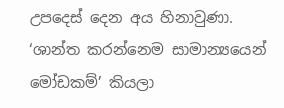උපදෙස් දෙන අය හිනාවුණා. ‘ශාන්ත කරන්නෙම සාමාන්‍යයෙන් මෝඩකම්’ කියලා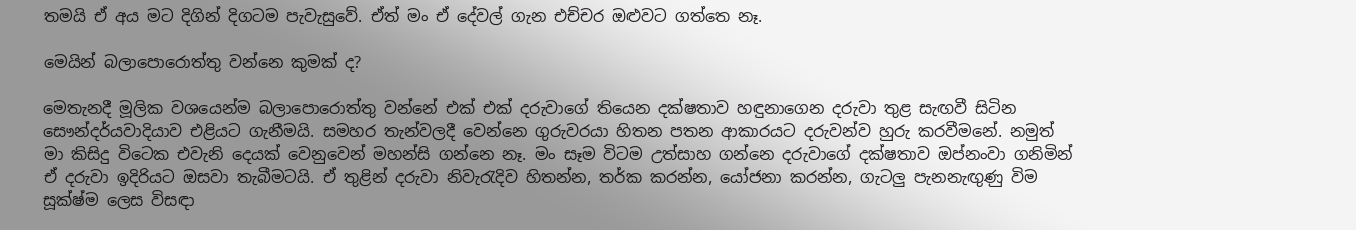තමයි ඒ අය මට දිගින් දිගටම පැවැසුවේ. ඒත් මං ඒ දේවල් ගැන එච්චර ඔළුවට ගත්තෙ නෑ.

මෙයින් බලාපොරොත්තු වන්නෙ කුමක් ද?

මෙතැනදී මූලික වශයෙන්ම බලාපොරොත්තු වන්නේ එක් එක් දරුවාගේ තියෙන දක්ෂතාව හඳුනාගෙන දරුවා තුළ සැඟවී සිටින සෞන්දර්යවාදියාව එළියට ගැනීමයි. සමහර තැන්වලදී වෙන්නෙ ගුරුවරයා හිතන පතන ආකාරයට දරුවන්ව හුරු කරවීමනේ. නමුත් මා කිසිදු විටෙක එවැනි දෙයක් වෙනුවෙන් මහන්සි ගන්නෙ නෑ. මං සෑම විටම උත්සාහ ගන්නෙ දරුවාගේ දක්ෂතාව ඔප්නංවා ගනිමින් ඒ දරුවා ඉදිරියට ඔසවා තැබීමටයි. ඒ තුළින් දරුවා නිවැරැදිව හිතන්න, තර්ක කරන්න, යෝජනා කරන්න, ගැටලු පැනනැඟුණු විම සූක්ෂ්ම ලෙස විසඳා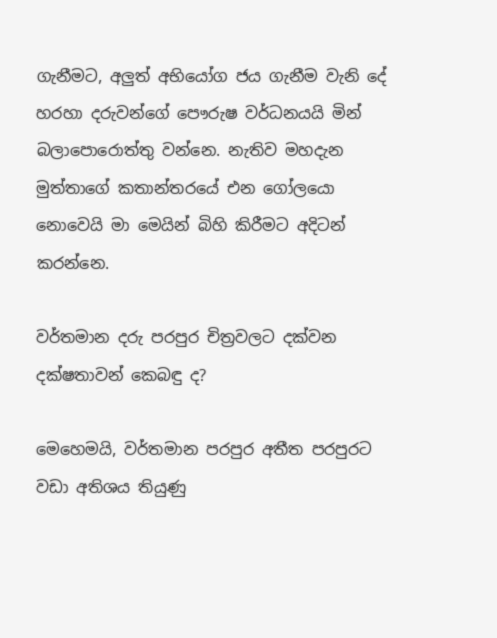ගැනීමට, අලුත් අභියෝග ජය ගැනීම වැනි දේ හරහා දරුවන්ගේ පෞරුෂ වර්ධනයයි මින් බලාපොරොත්තු වන්නෙ. නැතිව මහදැන මුත්තාගේ කතාන්තරයේ එන ගෝලයො නොවෙයි මා මෙයින් බිහි කිරීමට අදිටන් කරන්නෙ.

වර්තමාන දරු පරපුර චිත්‍රවලට දක්වන දක්ෂතාවන් කෙබඳු ද?

මෙහෙමයි, වර්තමාන පරපුර අතීත පරපුරට වඩා අතිශය තියුණු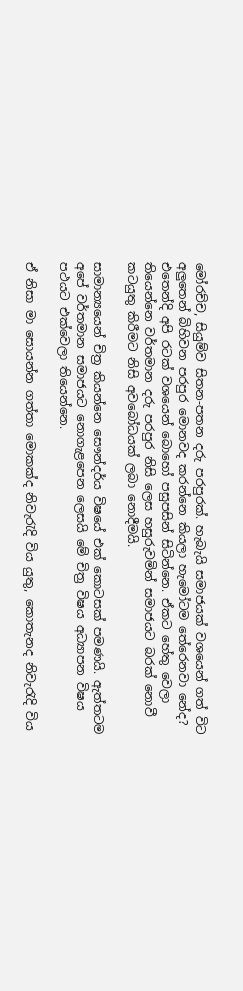මෝරච්ච, සියුම්ව සිතන-පතන දරු පරපුරක්. හැබැයි සමාජයක් වශයෙන් ගත් විට අලුතෙන් බිහිවන පරපුර මොනවද කරන්නෙ කියලා හැමෝටම තේරෙනවා නේද? එතෙන්දි අපි රටක් වශයෙන් බොහෝ පසුපසින් සිටින්නෙ. ඒකට හේතු වෙලා තියෙන්නෙ වර්තමාන දරු පරපුර නිසි ලෙස හසුරුවමින් සමාජයට බරක් නොවී කටයුතු කිරීමට නිසි අවබෝධයක් ලබා නොදීමයි.

සාමාන්‍යයෙන් චිත්‍ර කියන්නෙ සෞන්දර්ය විෂයේ එක් කොටසක් පමණයි. ඇත්තටම අපේ වර්තමාන සමාජයට නොගැළපෙන ලෙසයි මේ චිත්‍ර විෂය අධ්‍යාපන විෂය පථයට එක්වෙලා තියෙන්නෙ.

ඒ නිසා මා සොයන්න ගත්තා මොකක්ද නිවැරැදි විය යුතු, කොතැනද නිවැරැදි විය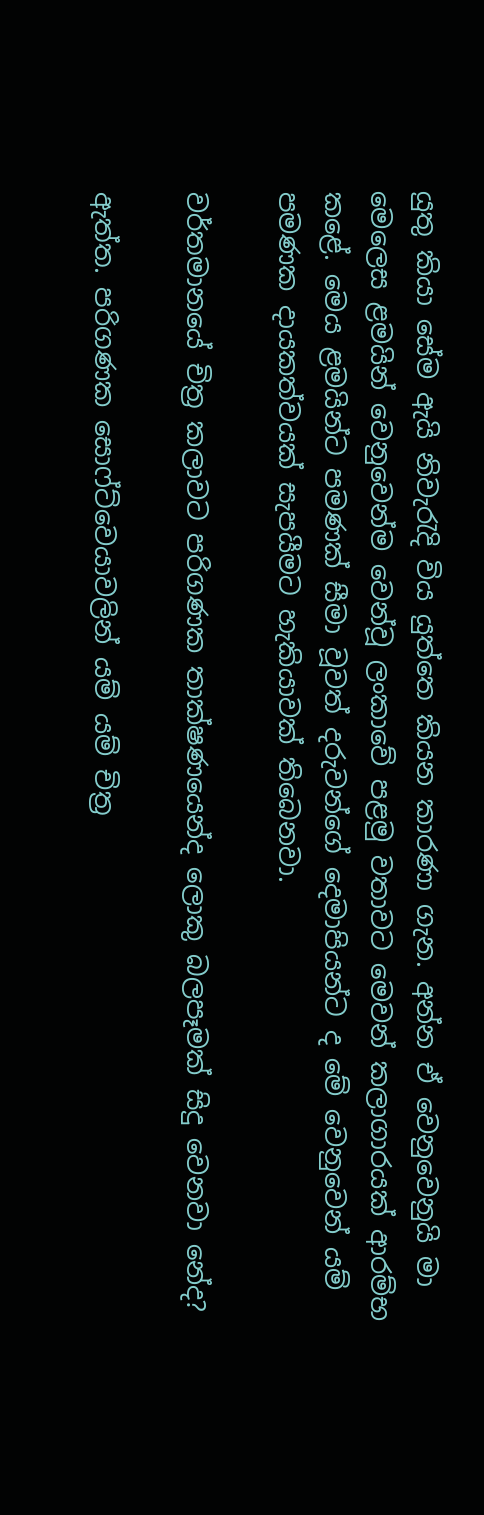යුතු කියා සේම ඇයි නිවැරැදි විය යුත්තෙ කියන කාරණා ගැන. අන්න ඒ වෙනුවෙනුයි මා මෙලෙස ළමයින් වෙනුවෙන්ම වෙන්වූ ලංකාවේ පළමු වතාවට මෙවන් කලාගාරයක් ආරම්භ කළේ. මෙය ළමයින්ට පමණක් සීමා වූවත් දරුවන්ගේ දෙමාපියන්ට ද මේ වෙනුවෙන් යම් පමණක දායකත්වයක් සැපයීමට හැකියාවක් තිබෙනවා.

වර්තමානයේ චිත්‍ර කලාවට පරිගණක තාක්ෂණයෙන්ද ලොකු බලපෑමක් සිදු වෙනවා නේද?

ඇත්ත. පරිගණක සොෆ්ට්වෙයාවලින් යම් යම් චිත්‍ර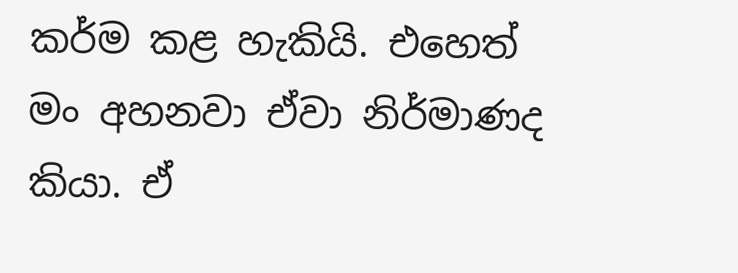කර්ම කළ හැකියි. එහෙත් මං අහනවා ඒවා නිර්මාණද කියා. ඒ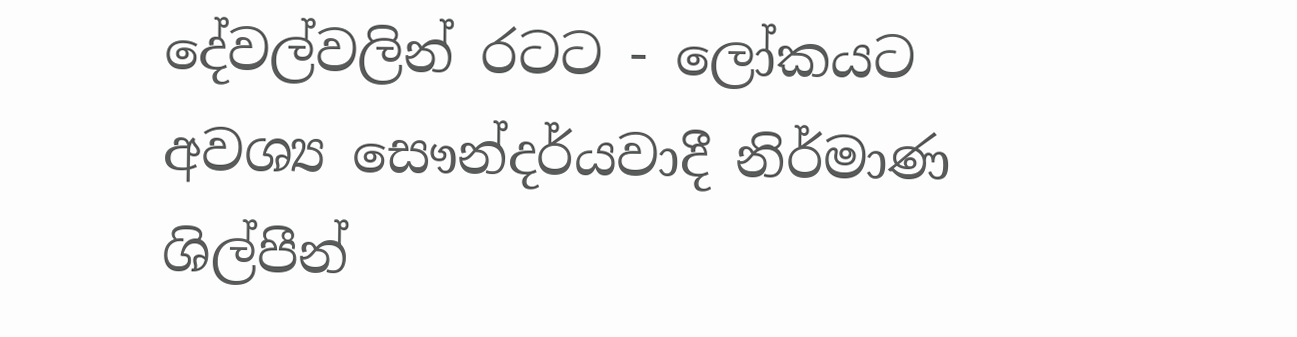දේවල්වලින් රටට - ලෝකයට අවශ්‍ය සෞන්දර්යවාදී නිර්මාණ ශිල්පීන්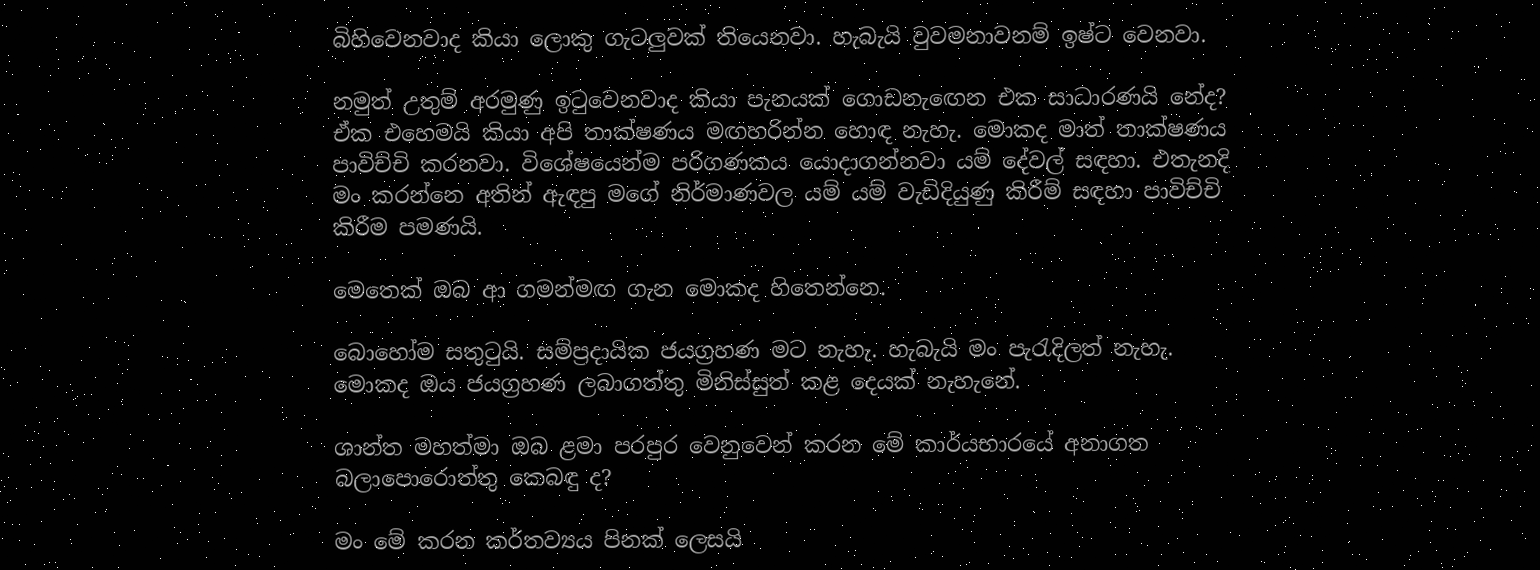බිහිවෙනවාද කියා ලොකු ගැටලුවක් තියෙනවා. හැබැයි වුවමනාවනම් ඉෂ්ට වෙනවා.

නමුත් උතුම් අරමුණු ඉටුවෙනවාද කියා පැනයක් ගොඩනැඟෙන එක සාධාරණයි නේද? ඒක එහෙමයි කියා අපි තාක්ෂණය මඟහරින්න හොඳ නැහැ. මොකද මාත් තාක්ෂණය පාවිච්චි කරනවා. විශේෂයෙන්ම පරිගණකය යොදාගන්නවා යම් දේවල් සඳහා. එතැනදි මං කරන්නෙ අතින් ඇඳපු මගේ නිර්මාණවල යම් යම් වැඩිදියුණු කිරීම් සඳහා පාවිච්චි කිරීම පමණයි.

මෙතෙක් ඔබ ආ ගමන්මඟ ගැන මොකද හිතෙන්නෙ.

බොහෝම සතුටුයි. සම්ප්‍රදායික ජයග්‍රහණ මට නැහැ. හැබැයි මං පැරැදිලත් නැහැ. මොකද ඔය ජයග්‍රහණ ලබාගත්තු මිනිස්සුත් කළ දෙයක් නැහැනේ.

ශාන්ත මහත්මා ඔබ ළමා පරපුර වෙනුවෙන් කරන මේ කාර්යභාරයේ අනාගත බලාපොරොත්තු කෙබඳු ද?

මං මේ කරන කර්තව්‍යය පිනක් ලෙසයි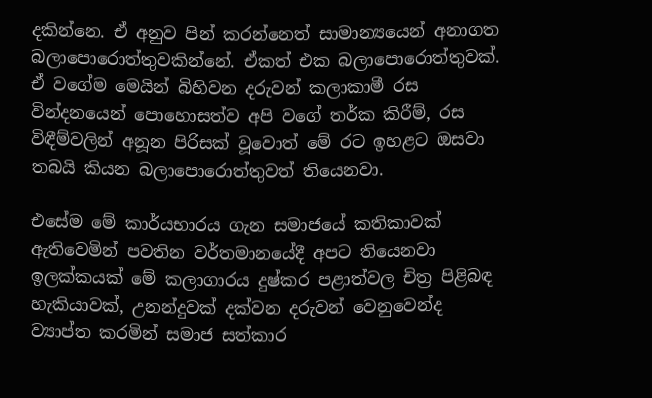දකින්නෙ. ඒ අනුව පින් කරන්නෙත් සාමාන්‍යයෙන් අනාගත බලාපොරොත්තුවකින්නේ. ඒකත් එක බලාපොරොත්තුවක්. ඒ වගේම මෙයින් බිහිවන දරුවන් කලාකාමී රස වින්දනයෙන් පොහොසත්ව අපි වගේ තර්ක කිරීම්, රස විඳීම්වලින් අනූන පිරිසක් වූවොත් මේ රට ඉහළට ඔසවා තබයි කියන බලාපොරොත්තුවත් තියෙනවා.

එසේම මේ කාර්යභාරය ගැන සමාජයේ කතිකාවක් ඇතිවෙමින් පවතින වර්තමානයේදී අපට තියෙනවා ඉලක්කයක් මේ කලාගාරය දුෂ්කර පළාත්වල චිත්‍ර පිළිබඳ හැකියාවක්, උනන්දුවක් දක්වන දරුවන් වෙනුවෙන්ද ව්‍යාප්ත කරමින් සමාජ සත්කාර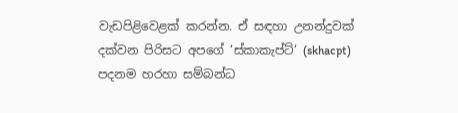වැඩපිළිවෙළක් කරන්න. ඒ සඳහා උනන්දුවක් දක්වන පිරිසට අපගේ ‘ස්කාකැප්ට්‘ (skhacpt) පදනම හරහා සම්බන්ධ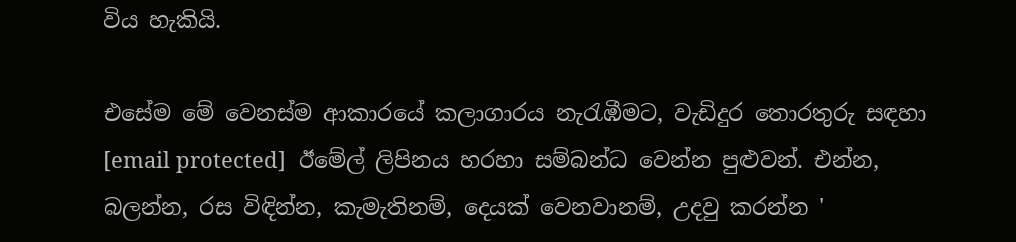විය හැකියි.

එසේම මේ වෙනස්ම ආකාරයේ කලාගාරය නැරැඹීමට, වැඩිදුර තොරතුරු සඳහා [email protected]  ඊමේල් ලිපිනය හරහා සම්බන්ධ වෙන්න පුළුවන්. එන්න, බලන්න, රස විඳින්න, කැමැතිනම්, දෙයක් වෙනවානම්, උදවු කරන්න '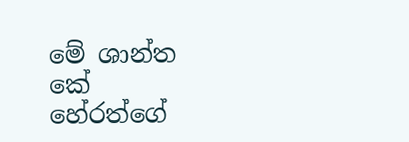මේ ‍ශාන්ත කේ හේරත්ගේ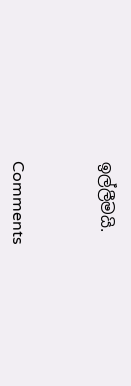ඉල්ලීමයි.



Comments